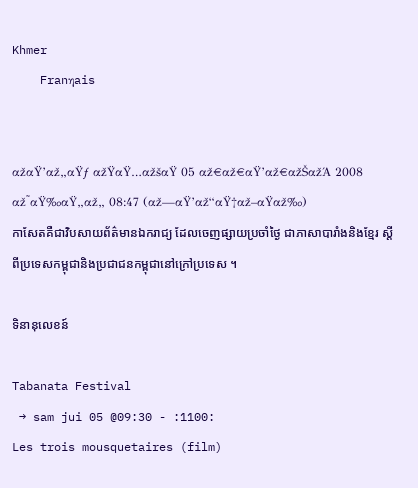Khmer
    Franηais


αžαŸ’αž„αŸƒ αžŸαŸ…αžšαŸ 05 αž€αž€αŸ’αž€αžŠαžΆ 2008
αž˜αŸ‰αŸ„αž„ 08:47 (αž—αŸ’αž“αŸ†αž–αŸαž‰)
កាសែតគឺជាវិបសាយព័ត៌មានឯករាជ្យ ដែលចេញផ្សាយប្រចាំថ្ងៃ ជាភាសាបារាំងនិងខ្មែរ ស្តីពីប្រទេសកម្ពុជានិងប្រជាជនកម្ពុជានៅក្រៅប្រទេស ។

ទិនានុលេខន៍

Tabanata Festival
 → sam jui 05 @09:30 - :1100:
Les trois mousquetaires (film)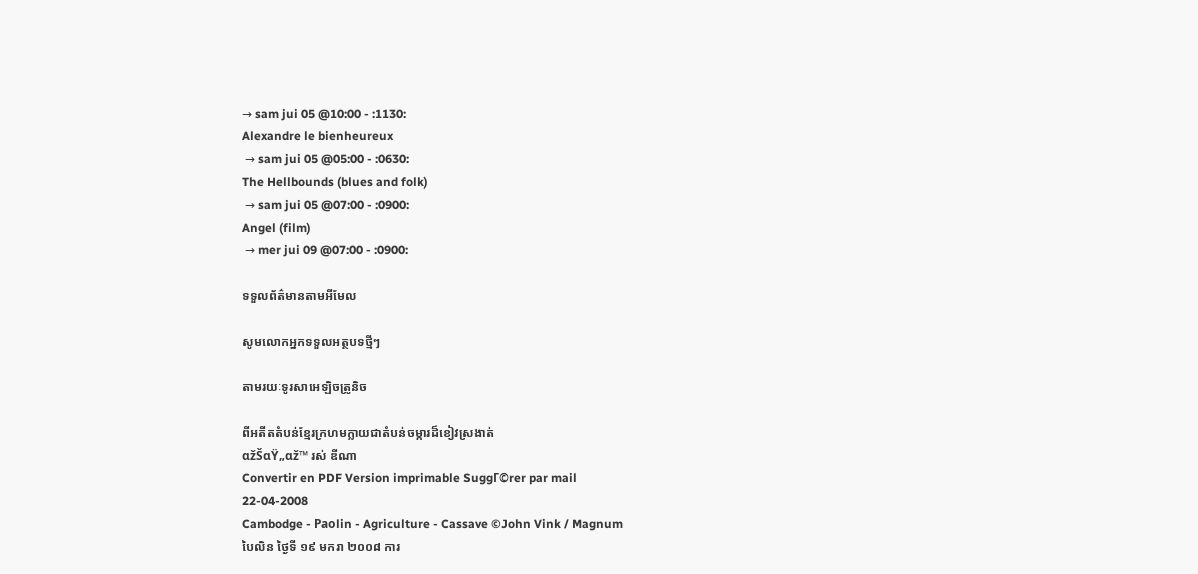→ sam jui 05 @10:00 - :1130:
Alexandre le bienheureux
 → sam jui 05 @05:00 - :0630:
The Hellbounds (blues and folk)
 → sam jui 05 @07:00 - :0900:
Angel (film)
 → mer jui 09 @07:00 - :0900:

ទទួលព័ត៌មានតាមអីមែល

សូមលោកអ្នកទទួលអត្ថបទថ្មីៗ

តាមរយៈទូរសាអេឡិចត្រូនិច

ពីអតីតតំបន់ខ្មែរក្រហមក្លាយជាតំបន់ចម្ការដ៏ខៀវស្រងាត់
αžŠαŸ„αž™ រស់ ឌីណា
Convertir en PDF Version imprimable SuggΓ©rer par mail
22-04-2008
Cambodge - Paοlin - Agriculture - Cassave ©John Vink / Magnum
បៃលិន ថ្ងៃទី ១៩ មករា ២០០៨ ការ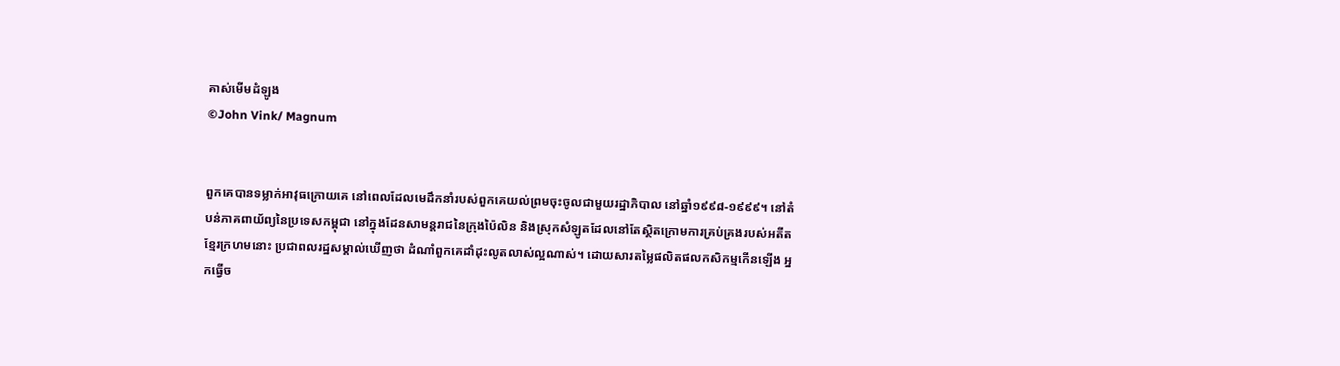គាស់មើមដំឡូង
©John Vink/ Magnum


ពួកគេបានទម្លាក់អាវុធក្រោយគេ នៅពេលដែលមេដឹកនាំរបស់ពួកគេយល់ព្រមចុះចូលជាមួយរដ្ឋាភិបាល នៅឆ្នាំ១៩៩៨-១៩៩៩។ នៅតំបន់ភាគពាយ័ព្យនៃប្រទេសកម្ពុជា នៅក្នុងដែនសាមន្តរាជនៃក្រុងប៉ៃលិន និងស្រុកសំឡូតដែលនៅតែស្ថិតក្រោមការគ្រប់គ្រងរបស់អតីតខ្មែរក្រហមនោះ ប្រជាពលរដ្ឋសម្គាល់ឃើញថា ដំណាំពួកគេដាំដុះលូតលាស់ល្អណាស់។ ដោយសារតម្លៃផលិតផលកសិកម្មកើនឡើង អ្នកធ្វើច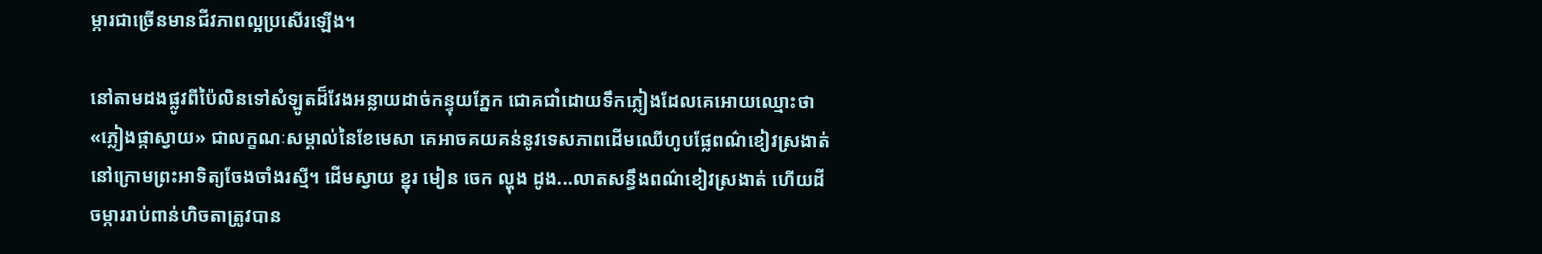ម្ការជាច្រើនមានជីវភាពល្អប្រសើរឡើង។

នៅតាមដងផ្លូវពីប៉ៃលិនទៅសំឡូតដ៏វែងអន្លាយដាច់កន្ទុយភ្នែក ជោគជាំដោយទឹកភ្លៀងដែលគេអោយឈ្មោះថា «ភ្លៀងផ្កាស្វាយ» ជាលក្ខណៈសម្គាល់នៃខែមេសា គេអាចគយគន់នូវទេសភាពដើមឈើហូបផ្លែពណ៌ខៀវស្រងាត់នៅក្រោមព្រះអាទិត្យចែងចាំងរស្មី។ ដើមស្វាយ ខ្នុរ មៀន ចេក ល្ហុង ដូង...លាតសន្ធឹងពណ៌ខៀវស្រងាត់ ហើយដីចម្ការរាប់ពាន់ហិចតាត្រូវបាន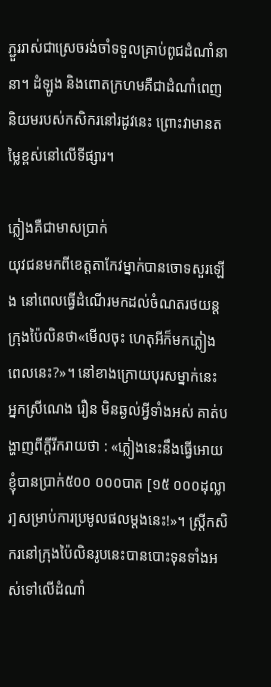ភ្ជួររាស់ជាស្រេចរង់ចាំទទួលគ្រាប់ពូជដំណាំនានា។ ដំឡូង និងពោតក្រហមគឺជាដំណាំពេញនិយមរបស់កសិករនៅរដូវនេះ ព្រោះវាមានតម្លៃខ្ពស់នៅលើទីផ្សារ។

ភ្លៀងគឺជាមាសប្រាក់
យុវជនមកពីខេត្តតាកែវម្នាក់បានចោទសួរឡើង នៅពេលធ្វើដំណើរមកដល់ចំណតរថយន្តក្រុងប៉ៃលិនថា«មើលចុះ ហេតុអីក៏មកភ្លៀងពេលនេះ?»។ នៅខាងក្រោយបុរសម្នាក់នេះ អ្នកស្រីណេង រឿន មិនឆ្ងល់អ្វីទាំងអស់ គាត់បង្ហាញពីក្តីរីករាយថា : «ភ្លៀងនេះនឹងធ្វើអោយខ្ញុំបានប្រាក់៥០០ ០០០បាត [១៥ ០០០ដុល្លារ]សម្រាប់ការប្រមូលផលម្តងនេះ!»។ ស្រ្តីកសិករនៅក្រុងប៉ៃលិនរូបនេះបានបោះទុនទាំងអស់ទៅលើដំណាំ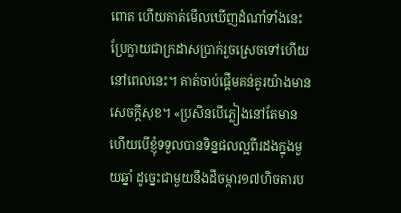ពោត ហើយគាត់មើលឃើញដំណាំទាំងនេះប្រែក្លាយជាក្រដាសប្រាក់រួចស្រេចទៅហើយនៅពេលនេះ។ គាត់ចាប់ផ្តើមគន់គូរយ៉ាងមានសេចក្តីសុខ។ «ប្រសិនបើភ្លៀងនៅតែមាន ហើយបើខ្ញុំទទួលបានទិន្នផលល្អពីរដងក្នុងមួយឆ្នាំ ដូច្នេះជាមួយនឹងដីចម្ការ១៧ហិចតារប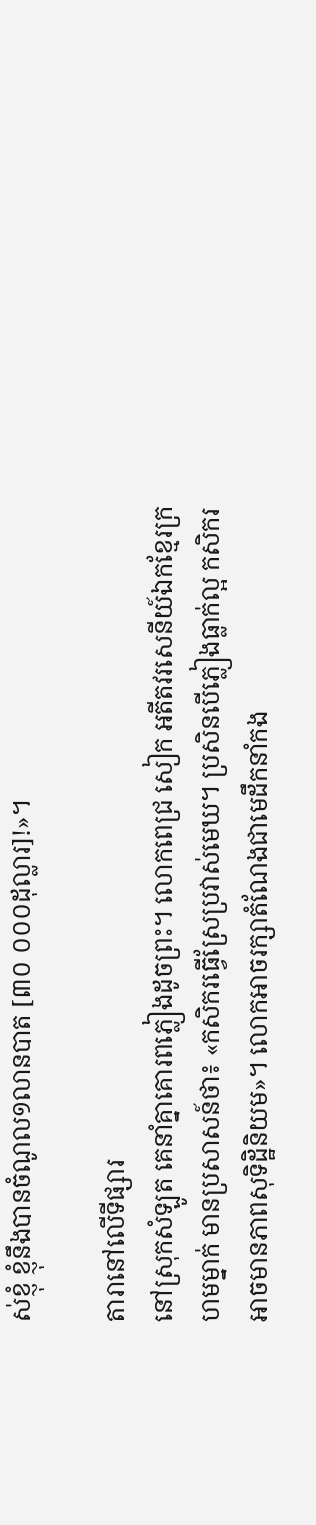ស់ខ្ញុំ ខ្ញុំនឹងបានចំណូល១លានបាត [៣០ ០០០ដុល្លារ]!»។

តារានៅលើទីផ្សារ
នៅស្រុកសំឡូត គេនាំគ្នាគោរពភ្លៀងដូចព្រះ។ លោកពេជ្រ សៀក អតីតវរសេនីយ៍ឯកខ្មែរក្រហមម្នាក់ មានប្រសាសន៍ថា៖ «កសិករធ្វើស្រែប្រវាស់មេឃ។ ប្រសិនបើភ្លៀងធ្លាក់ល្អ កសិករអាចមានភាពសុទិដ្ឋិនិយម»។ លោកអាចរក្សាតំណែងជាមេដឹកនាំកង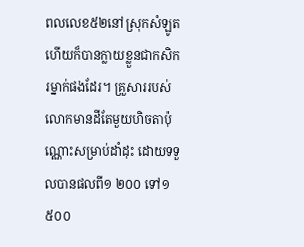ពលលេខ៥២នៅស្រុកសំឡូត ហើយក៏បានក្លាយខ្លួនជាកសិករម្នាក់ផងដែរ។ គ្រួសាររបស់លោកមានដីតែមួយហិចតាប៉ុណ្ណោះសម្រាប់ដាំដុះ ដោយទទួលបានផលពី១ ២០០ ទៅ១ ៥០០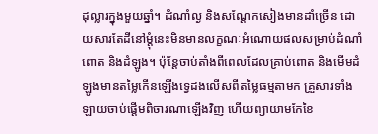ដុល្លារក្នុងមួយឆ្នាំ។ ដំណាំល្ង និងសណ្តែកសៀងមានដាំច្រើន ដោយសារតែដីនៅម្តុំនេះមិនមានលក្ខណៈអំណោយផលសម្រាប់ដំណាំពោត និងដំឡូង។ ប៉ុន្តែចាប់តាំងពីពេលដែលគ្រាប់ពោត និងមើមដំឡូងមានតម្លៃកើនឡើងទ្វេដងលើសពីតម្លៃធម្មតាមក គ្រួសារទាំងឡាយចាប់ផ្តើមពិចារណាឡើងវិញ ហើយព្យាយាមកែខៃ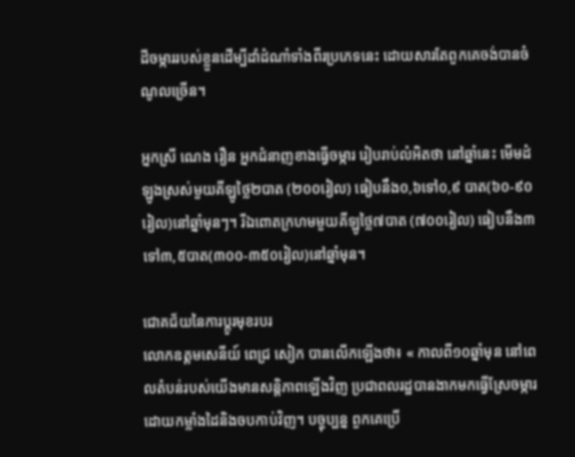ដីចម្ការរបស់ខ្លួនដើម្បីដាំដំណាំទាំងពីរប្រភេទនេះ ដោយសារតែពួកគេចង់បានចំណូលច្រើន។

អ្នកស្រី ណេង រឿន អ្នកជំនាញខាងធ្វើចម្ការ រៀបរាប់លំអិតថា នៅឆ្នាំនេះ មើមដំឡូងស្រស់មួយគីឡូថ្លៃ២បាត (២០០រៀល) ធៀបនឹង០,៦ទៅ០,៩ បាត(៦០-៩០រៀល)នៅឆ្នាំមុនៗ។ រីឯពោតក្រហមមួយគីឡូថ្លៃ៧បាត (៧០០រៀល) ធៀបនឹង៣ទៅ៣,៥បាត(៣០០-៣៥០រៀល)នៅឆ្នាំមុន។

ជោគជ័យនៃការប្តូរមុខរបរ
លោកឧត្តមសេនីយ៍ ពេជ្រ សៀក បានលើកឡើងថា៖ « កាលពី១០ឆ្នាំមុន នៅពេលតំបន់របស់យើងមានសន្តិភាពឡើងវិញ ប្រជាពលរដ្ឋបានងាកមកធ្វើស្រែចម្ការ ដោយកម្លាំងដៃនិងចបកាប់វិញ។ បច្ចុប្បន្ន ពួកគេប្រើ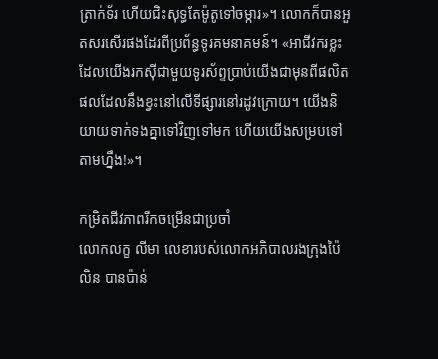ត្រាក់ទ័រ ហើយជិះសុទ្ធតែម៉ូតូទៅចម្ការ»។ លោកក៏បានអួតសរសើរផងដែរពីប្រព័ន្ធទូរគមនាគមន៍។ «អាជីវករខ្លះដែលយើងរកស៊ីជាមួយទូរស័ព្ទប្រាប់យើងជាមុនពីផលិតផលដែលនឹងខ្វះនៅលើទីផ្សារនៅរដូវក្រោយ។ យើងនិយាយទាក់ទងគ្នាទៅវិញទៅមក ហើយយើងសម្របទៅតាមហ្នឹង!»។

កម្រិតជីវភាពរីកចម្រើនជាប្រចាំ
លោកលក្ខ លីមា លេខារបស់លោកអភិបាលរងក្រុងប៉ៃលិន បានប៉ាន់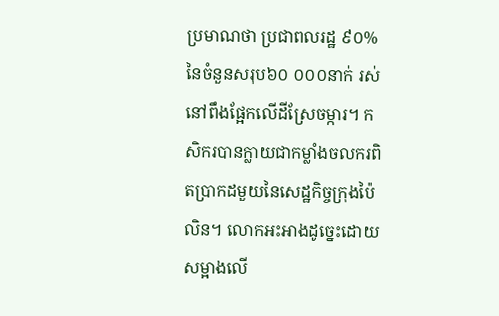ប្រមាណថា ប្រជាពលរដ្ឋ ៩០%នៃចំនួនសរុប៦០ ០០០នាក់ រស់នៅពឹងផ្អែកលើដីស្រែចម្ការ។ កសិករបានក្លាយជាកម្លាំងចលករពិតប្រាកដមួយនៃសេដ្ឋកិច្ចក្រុងប៉ៃលិន។ លោកអះអាងដូច្នេះដោយសម្អាងលើ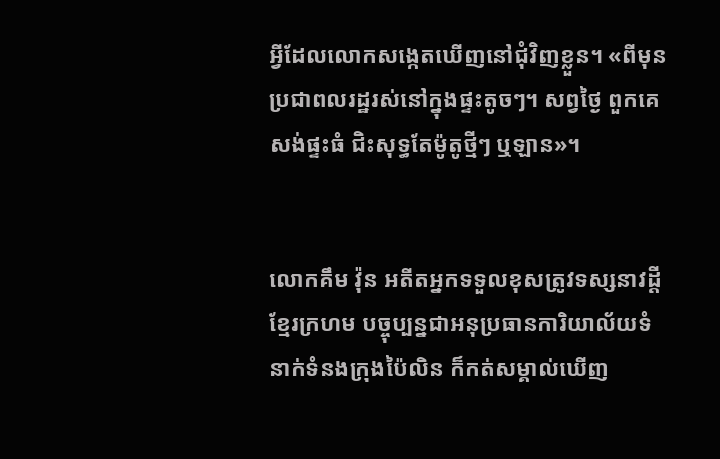អ្វីដែលលោកសង្កេតឃើញនៅជុំវិញខ្លួន។ «ពីមុន ប្រជាពលរដ្ឋរស់នៅក្នុងផ្ទះតូចៗ។ សព្វថ្ងៃ ពួកគេសង់ផ្ទះធំ ជិះសុទ្ធតែម៉ូតូថ្មីៗ ឬឡាន»។


លោកគឹម វ៉ុន អតីតអ្នកទទួលខុសត្រូវទស្សនាវដ្តីខ្មែរក្រហម បច្ចុប្បន្នជាអនុប្រធានការិយាល័យទំនាក់ទំនងក្រុងប៉ៃលិន ក៏កត់សម្គាល់ឃើញ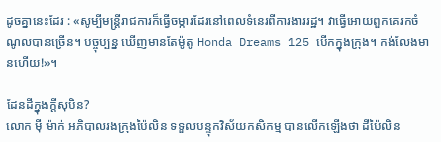ដូចគ្នានេះដែរ : «សូម្បីមន្ត្រីរាជការក៏ធ្វើចម្ការដែរនៅពេលទំនេរពីការងាររដ្ឋ។ វាធ្វើអោយពួកគេរកចំណូលបានច្រើន។ បច្ចុប្បន្ន ឃើញមានតែម៉ូតូ Honda Dreams 125 បើកក្នុងក្រុង។ កង់លែងមានហើយ!»។

ដែនដីក្នុងក្តីសុបិន?
លោក ម៉ី ម៉ាក់ អភិបាលរងក្រុងប៉ៃលិន ទទួលបន្ទុកវិស័យកសិកម្ម បានលើកឡើងថា ដីប៉ៃលិន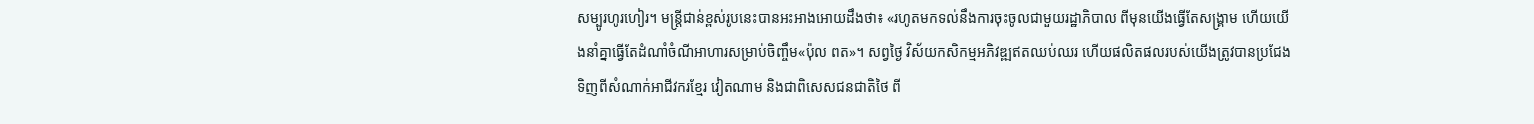សម្បូរហូរហៀរ។ មន្ត្រីជាន់ខ្ពស់រូបនេះបានអះអាងអោយដឹងថា៖ «រហូតមកទល់នឹងការចុះចូលជាមួយរដ្ឋាភិបាល ពីមុនយើងធ្វើតែសង្រ្គាម ហើយយើងនាំគ្នាធ្វើតែដំណាំចំណីអាហារសម្រាប់ចិញ្ចឹម«ប៉ុល ពត»។ សព្វថ្ងៃ វិស័យកសិកម្មអភិវឌ្ឍឥតឈប់ឈរ ហើយផលិតផលរបស់យើងត្រូវបានប្រជែងទិញពីសំណាក់អាជីវករខ្មែរ វៀតណាម និងជាពិសេសជនជាតិថៃ ពី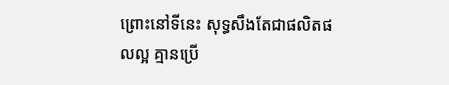ព្រោះនៅទីនេះ សុទ្ធសឹងតែជាផលិតផលល្អ គ្មានប្រើ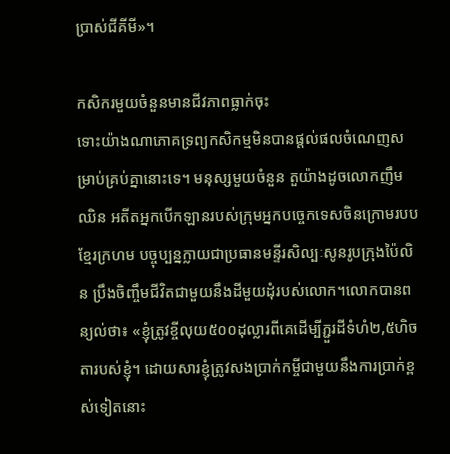ប្រាស់ជីគីមី»។

កសិករមួយចំនួនមានជីវភាពធ្លាក់ចុះ
ទោះយ៉ាងណាភោគទ្រព្យកសិកម្មមិនបានផ្តល់ផលចំណេញសម្រាប់គ្រប់គ្នានោះទេ។ មនុស្សមួយចំនួន តួយ៉ាងដូចលោកញឹម ឈិន អតីតអ្នកបើកឡានរបស់ក្រុមអ្នកបច្ចេកទេសចិនក្រោមរបបខ្មែរក្រហម បច្ចុប្បន្នក្លាយជាប្រធានមន្ទីរសិល្បៈសូនរូបក្រុងប៉ៃលិន ប្រឹងចិញ្ចឹមជីវិតជាមួយនឹងដីមួយដុំរបស់លោក។លោកបានពន្យល់ថា៖ «ខ្ញុំត្រូវខ្ចីលុយ៥០០ដុល្លារពីគេដើម្បីភ្ជួរដីទំហំ២,៥ហិចតារបស់ខ្ញុំ។ ដោយសារខ្ញុំត្រូវសងប្រាក់កម្ចីជាមួយនឹងការប្រាក់ខ្ពស់ទៀតនោះ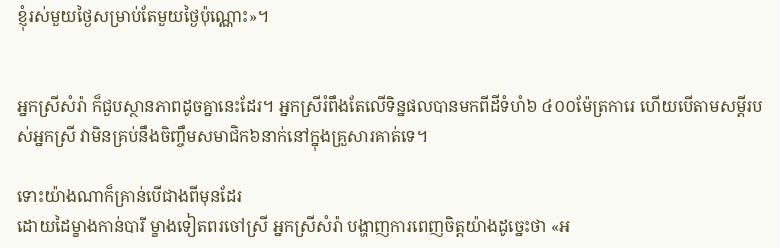ខ្ញុំរស់មួយថ្ងៃសម្រាប់តែមួយថ្ងៃប៉ុណ្ណោះ»។


អ្នកស្រីសំរ៉ា ក៏ជួបស្ថានភាពដូចគ្នានេះដែរ។ អ្នកស្រីរំពឹងតែលើទិន្នផលបានមកពីដីទំហំ៦ ៤០០ម៉ែត្រការេ ហើយបើតាមសម្តីរបស់អ្នកស្រី វាមិនគ្រប់នឹងចិញ្ចឹមសមាជិក៦នាក់នៅក្នុងគ្រួសារគាត់ទេ។

ទោះយ៉ាងណាក៏គ្រាន់បើជាងពីមុនដែរ
ដោយដៃម្ខាងកាន់បារី ម្ខាងទៀតពរចៅស្រី អ្នកស្រីសំរ៉ា បង្ហាញការពេញចិត្តយ៉ាងដូច្នេះថា «អ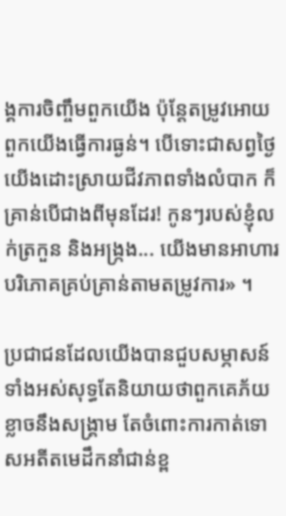ង្គការចិញ្ចឹមពួកយើង ប៉ុន្តែតម្រូវអោយពួកយើងធ្វើការធ្ងន់។ បើទោះជាសព្វថ្ងៃ យើងដោះស្រាយជីវភាពទាំងលំបាក ក៏គ្រាន់បើជាងពីមុនដែរ! កូនៗរបស់ខ្ញុំលក់ត្រកួន និងអង្ក្រង... យើងមានអាហារបរិភោគគ្រប់គ្រាន់តាមតម្រូវការ» ។

ប្រជាជនដែលយើងបានជួបសម្ភាសន៍ទាំងអស់សុទ្ធតែនិយាយថាពួកគេភ័យខ្លាចនឹងសង្គ្រាម តែចំពោះការកាត់ទោសអតីតមេដឹកនាំជាន់ខ្ព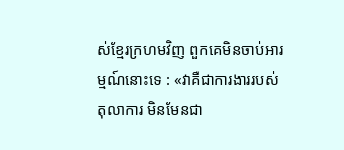ស់ខ្មែរក្រហមវិញ ពួកគេមិនចាប់អារម្មណ៍នោះទេ : «វាគឺជាការងាររបស់តុលាការ មិនមែនជា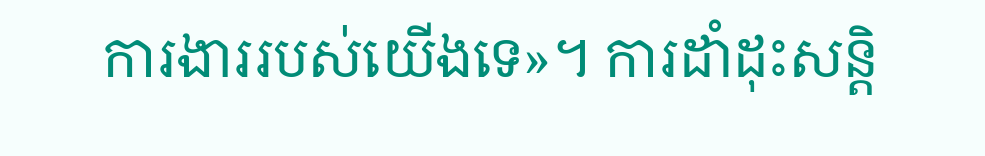ការងាររបស់យើងទេ»។ ការដាំដុះសន្តិ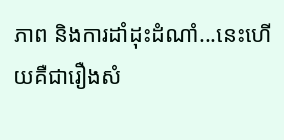ភាព និងការដាំដុះដំណាំ...នេះហើយគឺជារឿងសំ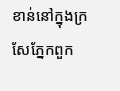ខាន់នៅក្នុងក្រសែភ្នែកពួក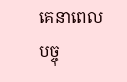គេនាពេលបច្ចុ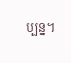ប្បន្ន។